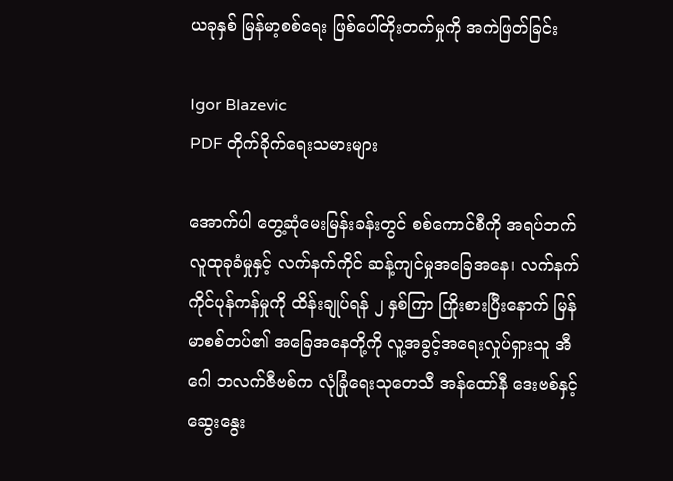ယခုနှစ် မြန်မာ့စစ်ရေး ဖြစ်ပေါ်တိုးတက်မှုကို အကဲဖြတ်ခြင်း

Igor Blazevic
PDF တိုက်ခိုက်ရေးသမားများ

အောက်ပါ တွေ့ဆုံမေးမြန်းခန်းတွင် စစ်ကောင်စီကို အရပ်ဘက်လူထုခုခံမှုနှင့် လက်နက်ကိုင် ဆန့်ကျင်မှုအခြေအနေ၊ လက်နက်ကိုင်ပုန်ကန်မှုကို ထိန်းချုပ်ရန် ၂ နှစ်ကြာ ကြိုးစားပြီးနောက် မြန်မာစစ်တပ်၏ အခြေအနေတို့ကို လူ့အခွင့်အရေးလှုပ်ရှားသူ အီဂေါ ဘလက်ဇီဗစ်က လုံခြုံရေးသုတေသီ အန်ထော်နီ ဒေးဗစ်နှင့် ဆွေးနွေး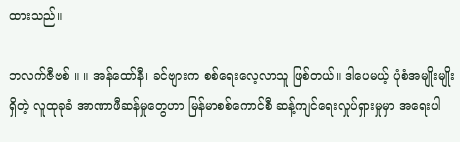ထားသည်။

ဘလက်ဇီဗစ် ။ ။ အန်ထော်နီ၊ ခင်ဗျားက စစ်ရေးလေ့လာသူ ဖြစ်တယ်။ ဒါပေမယ့် ပုံစံအမျိုးမျိုးရှိတဲ့ လူထုခုခံ အာဏာဖီဆန်မှုတွေဟာ မြန်မာစစ်ကောင်စီ ဆန့်ကျင်ရေးလှုပ်ရှားမှုမှာ အရေးပါ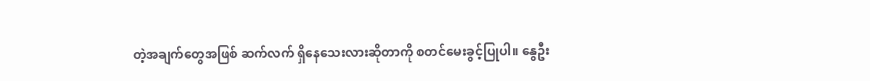တဲ့အချက်တွေအဖြစ် ဆက်လက် ရှိနေသေးလားဆိုတာကို စတင်မေးခွင့်ပြုပါ။ နွေဦး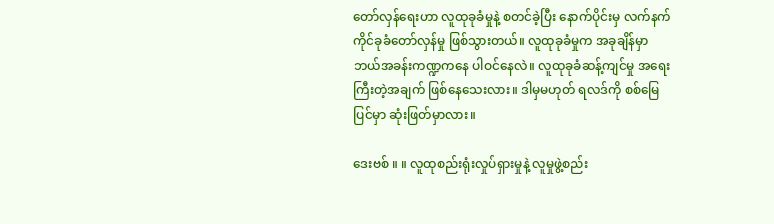တော်လှန်ရေးဟာ လူထုခုခံမှုနဲ့ စတင်ခဲ့ပြီး နောက်ပိုင်းမှ လက်နက်ကိုင်ခုခံတော်လှန်မှု ဖြစ်သွားတယ်။ လူထုခုခံမှုက အခုချိန်မှာ ဘယ်အခန်းကဏ္ဍကနေ ပါဝင်နေလဲ။ လူထုခုခံဆန့်ကျင်မှု အရေးကြီးတဲ့အချက် ဖြစ်နေသေးလား။ ဒါမှမဟုတ် ရလဒ်ကို စစ်မြေပြင်မှာ ဆုံးဖြတ်မှာလား။

ဒေးဗစ် ။ ။ လူထုစည်းရုံးလှုပ်ရှားမှုနဲ့ လူမှုဖွဲ့စည်း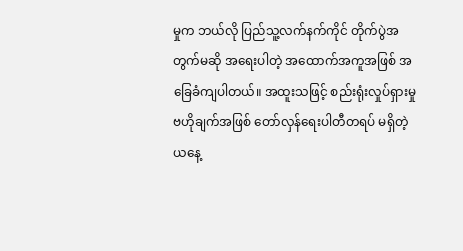မှုက ဘယ်လို ပြည်သူ့လက်နက်ကိုင် တိုက်ပွဲအတွက်မဆို အရေးပါတဲ့ အထောက်အကူအဖြစ် အခြေခံကျပါတယ်။ အထူးသဖြင့် စည်းရုံးလှုပ်ရှားမှု ဗဟိုချက်အဖြစ် တော်လှန်ရေးပါတီတရပ် မရှိတဲ့ ယနေ့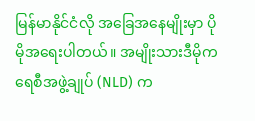မြန်မာနိုင်ငံလို အခြေအနေမျိုးမှာ ပိုမိုအရေးပါတယ်။ အမျိုးသားဒီမိုကရေစီအဖွဲ့ချုပ် (NLD) က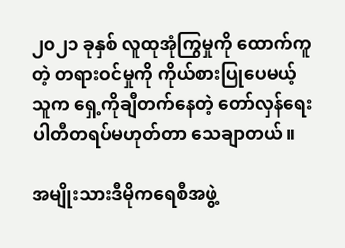၂၀၂၁ ခုနှစ် လူထုအုံကြွမှုကို ထောက်ကူတဲ့ တရားဝင်မှုကို ကိုယ်စားပြုပေမယ့် သူက ရှေ့ကိုချီတက်နေတဲ့ တော်လှန်ရေး ပါတီတရပ်မဟုတ်တာ သေချာတယ်။

အမျိုးသားဒီမိုကရေစီအဖွဲ့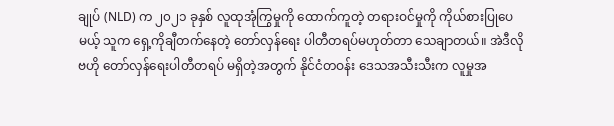ချုပ် (NLD) က ၂၀၂၁ ခုနှစ် လူထုအုံကြွမှုကို ထောက်ကူတဲ့ တရားဝင်မှုကို ကိုယ်စားပြုပေမယ့် သူက ရှေ့ကိုချီတက်နေတဲ့ တော်လှန်ရေး ပါတီတရပ်မဟုတ်တာ သေချာတယ်။ အဲဒီလို ဗဟို တော်လှန်ရေးပါတီတရပ် မရှိတဲ့အတွက် နိုင်ငံတဝန်း ဒေသအသီးသီးက လူမှုအ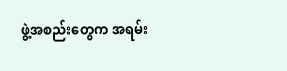ဖွဲ့အစည်းတွေက အရမ်း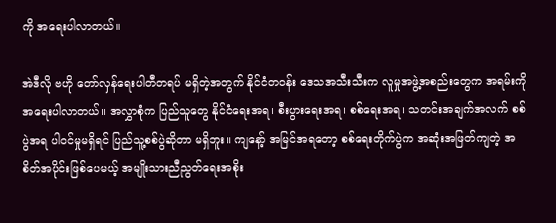ကို အရေးပါလာတယ်။

အဲဒီလို ဗဟို တော်လှန်ရေးပါတီတရပ် မရှိတဲ့အတွက် နိုင်ငံတဝန်း ဒေသအသီးသီးက လူမှုအဖွဲ့အစည်းတွေက အရမ်းကို အရေးပါလာတယ်။ အလွှာစုံက ပြည်သူတွေ နိုင်ငံရေးအရ၊ စီးပွားရေးအရ၊ စစ်ရေးအရ၊ သတင်းအချက်အလက် စစ်ပွဲအရ ပါဝင်မှုမရှိရင် ပြည်သူ့စစ်ပွဲဆိုတာ မရှိဘူး။ ကျနော့် အမြင်အရတော့ စစ်ရေးတိုက်ပွဲက အဆုံးအဖြတ်ကျတဲ့ အစိတ်အပိုင်းဖြစ်ပေမယ့် အမျိုးသားညီညွတ်ရေးအစိုး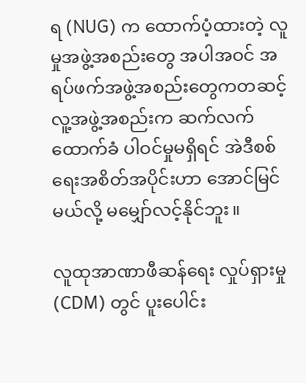ရ (NUG) က ထောက်ပံ့ထားတဲ့ လူမှုအဖွဲ့အစည်းတွေ အပါအဝင် အရပ်ဖက်အဖွဲ့အစည်းတွေကတဆင့် လူ့အဖွဲ့အစည်းက ဆက်လက်ထောက်ခံ ပါဝင်မှုမရှိရင် အဲဒီစစ်ရေးအစိတ်အပိုင်းဟာ အောင်မြင်မယ်လို့ မမျှော်လင့်နိုင်ဘူး။

လူထုအာဏာဖီဆန်ရေး လှုပ်ရှားမှု (CDM) တွင် ပူးပေါင်း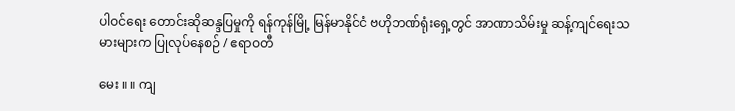ပါဝင်ရေး တောင်းဆိုဆန္ဒပြမှုကို ရန်ကုန်မြို့ မြန်မာနိုင်ငံ ဗဟိုဘဏ်ရုံးရှေ့တွင် အာဏာသိမ်းမှု ဆန့်ကျင်ရေးသမားများက ပြုလုပ်နေစဉ် / ဧရာဝတီ

မေး ။ ။ ကျ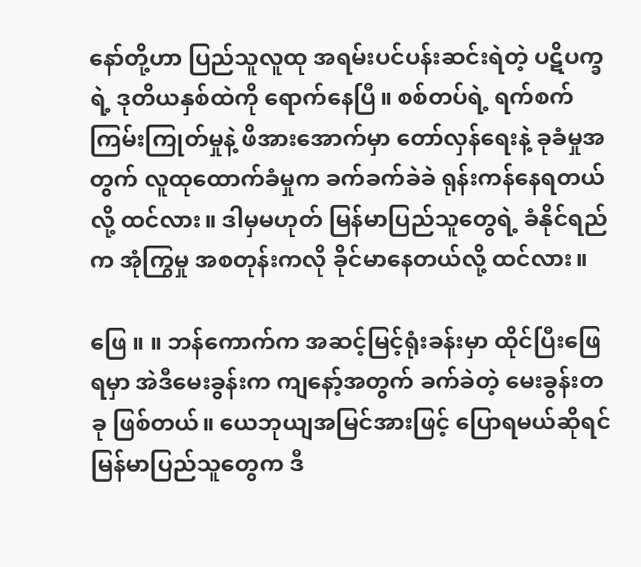နော်တို့ဟာ ပြည်သူလူထု အရမ်းပင်ပန်းဆင်းရဲတဲ့ ပဋိပက္ခရဲ့ ဒုတိယနှစ်ထဲကို ရောက်နေပြီ။ စစ်တပ်ရဲ့ ရက်စက်ကြမ်းကြုတ်မှုနဲ့ ဖိအားအောက်မှာ တော်လှန်ရေးနဲ့ ခုခံမှုအတွက် လူထုထောက်ခံမှုက ခက်ခက်ခဲခဲ ရုန်းကန်နေရတယ်လို့ ထင်လား။ ဒါမှမဟုတ် မြန်မာပြည်သူတွေရဲ့ ခံနိုင်ရည်က အုံကြွမှု အစတုန်းကလို ခိုင်မာနေတယ်လို့ ထင်လား။

ဖြေ ။ ။ ဘန်ကောက်က အဆင့်မြင့်ရုံးခန်းမှာ ထိုင်ပြီးဖြေရမှာ အဲဒီမေးခွန်းက ကျနော့်အတွက် ခက်ခဲတဲ့ မေးခွန်းတခု ဖြစ်တယ်။ ယေဘုယျအမြင်အားဖြင့် ပြောရမယ်ဆိုရင် မြန်မာပြည်သူတွေက ဒီ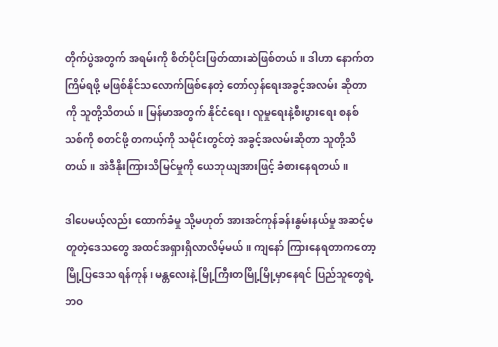တိုက်ပွဲအတွက် အရမ်းကို စိတ်ပိုင်းဖြတ်ထားဆဲဖြစ်တယ်။ ဒါဟာ နောက်တကြိမ်ရဖို့ မဖြစ်နိုင်သလောက်ဖြစ်နေတဲ့ တော်လှန်ရေးအခွင့်အလမ်း ဆိုတာကို သူတို့သိတယ်။ မြန်မာအတွက် နိုင်ငံရေး၊ လူမှုရေးနဲ့စီးပွားရေး စနစ်သစ်ကို စတင်ဖို့ တကယ့်ကို သမိုင်းတွင်တဲ့ အခွင့်အလမ်းဆိုတာ သူတို့သိတယ်။ အဲဒီနိုးကြားသိမြင်မှုကို ယေဘုယျအားဖြင့် ခံစားနေရတယ်။

ဒါပေမယ့်လည်း ထောက်ခံမှု သို့မဟုတ် အားအင်ကုန်ခန်းနွမ်းနယ်မှု အဆင့်မတူတဲ့ဒေသတွေ အထင်အရှားရှိလာလိမ့်မယ်။ ကျနော် ကြားနေရတာကတော့ မြို့ပြဒေသ ရန်ကုန်၊ မန္တလေးနဲ့ မြို့ကြီးတမြို့မြို့မှာနေရင် ပြည်သူတွေရဲ့ ဘဝ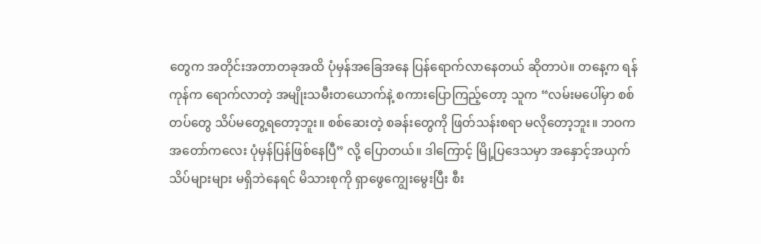တွေက အတိုင်းအတာတခုအထိ ပုံမှန်အခြေအနေ ပြန်ရောက်လာနေတယ် ဆိုတာပဲ။ တနေ့က ရန်ကုန်က ရောက်လာတဲ့ အမျိုးသမီးတယောက်နဲ့ စကားပြောကြည့်တော့ သူက “လမ်းမပေါ်မှာ စစ်တပ်တွေ သိပ်မတွေ့ရတော့ဘူး။ စစ်ဆေးတဲ့ စခန်းတွေကို ဖြတ်သန်းစရာ မလိုတော့ဘူး။ ဘဝက အတော်ကလေး ပုံမှန်ပြန်ဖြစ်နေပြီ” လို့ ပြောတယ်။ ဒါကြောင့် မြို့ပြဒေသမှာ အနှောင့်အယှက်သိပ်များများ မရှိဘဲနေရင် မိသားစုကို ရှာဖွေကျွေးမွေးပြီး စီး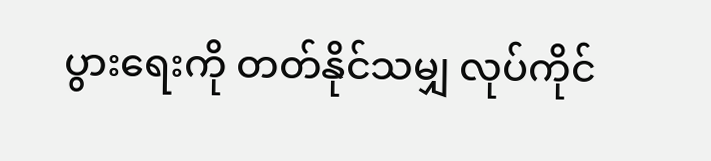ပွားရေးကို တတ်နိုင်သမျှ လုပ်ကိုင်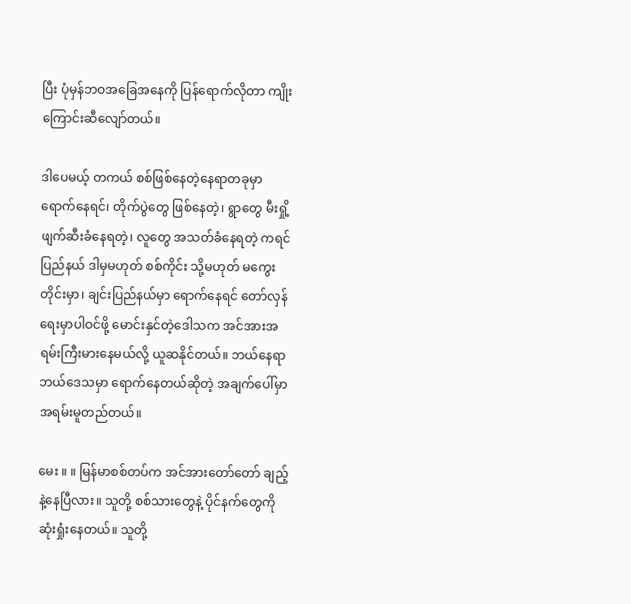ပြီး ပုံမှန်ဘဝအခြေအနေကို ပြန်ရောက်လိုတာ ကျိုးကြောင်းဆီလျော်တယ်။

ဒါပေမယ့် တကယ် စစ်ဖြစ်နေတဲ့နေရာတခုမှာ ရောက်နေရင်၊ တိုက်ပွဲတွေ ဖြစ်နေတဲ့၊ ရွာတွေ မီးရှို့ဖျက်ဆီးခံနေရတဲ့၊ လူတွေ အသတ်ခံနေရတဲ့ ကရင်ပြည်နယ် ဒါမှမဟုတ် စစ်ကိုင်း သို့မဟုတ် မကွေးတိုင်းမှာ၊ ချင်းပြည်နယ်မှာ ရောက်နေရင် တော်လှန်ရေးမှာပါဝင်ဖို့ မောင်းနှင်တဲ့ဒေါသက အင်အားအရမ်းကြီးမားနေမယ်လို့ ယူဆနိုင်တယ်။ ဘယ်နေရာ ဘယ်ဒေသမှာ ရောက်နေတယ်ဆိုတဲ့ အချက်ပေါ်မှာ အရမ်းမူတည်တယ်။

မေး ။ ။ မြန်မာစစ်တပ်က အင်အားတော်တော် ချည့်နဲ့နေပြီလား။ သူတို့ စစ်သားတွေနဲ့ ပိုင်နက်တွေကို ဆုံးရှုံးနေတယ်။ သူတို့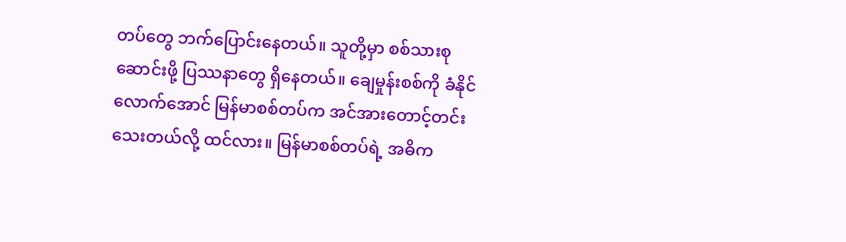တပ်တွေ ဘက်ပြောင်းနေတယ်။ သူတို့မှာ စစ်သားစုဆောင်းဖို့ ပြဿနာတွေ ရှိနေတယ်။ ချေမှုန်းစစ်ကို ခံနိုင်လောက်အောင် မြန်မာစစ်တပ်က အင်အားတောင့်တင်းသေးတယ်လို့ ထင်လား။ မြန်မာစစ်တပ်ရဲ့ အဓိက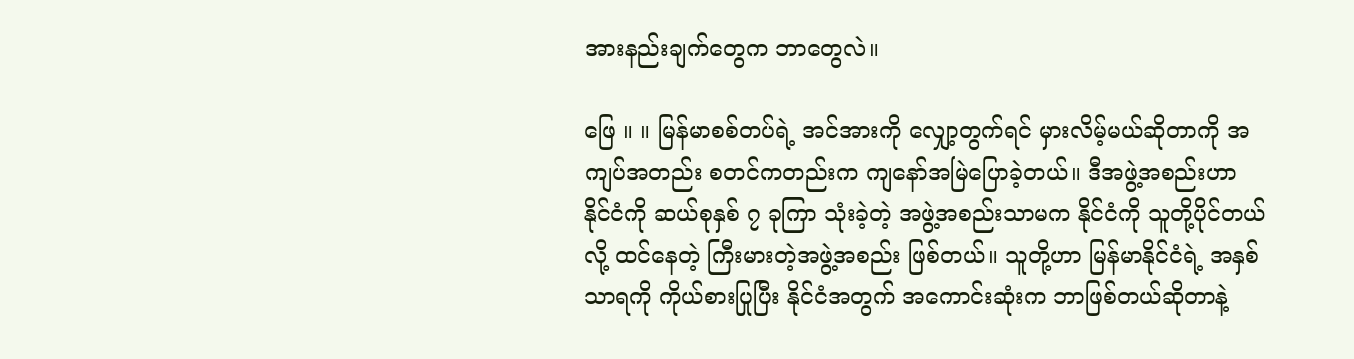အားနည်းချက်တွေက ဘာတွေလဲ။

ဖြေ ။ ။ မြန်မာစစ်တပ်ရဲ့ အင်အားကို လျှော့တွက်ရင် မှားလိမ့်မယ်ဆိုတာကို အကျပ်အတည်း စတင်ကတည်းက ကျနော်အမြဲပြောခဲ့တယ်။ ဒီအဖွဲ့အစည်းဟာ နိုင်ငံကို ဆယ်စုနှစ် ၇ ခုကြာ သုံးခဲ့တဲ့ အဖွဲ့အစည်းသာမက နိုင်ငံကို သူတို့ပိုင်တယ်လို့ ထင်နေတဲ့ ကြီးမားတဲ့အဖွဲ့အစည်း ဖြစ်တယ်။ သူတို့ဟာ မြန်မာနိုင်ငံရဲ့ အနှစ်သာရကို ကိုယ်စားပြုပြီး နိုင်ငံအတွက် အကောင်းဆုံးက ဘာဖြစ်တယ်ဆိုတာနဲ့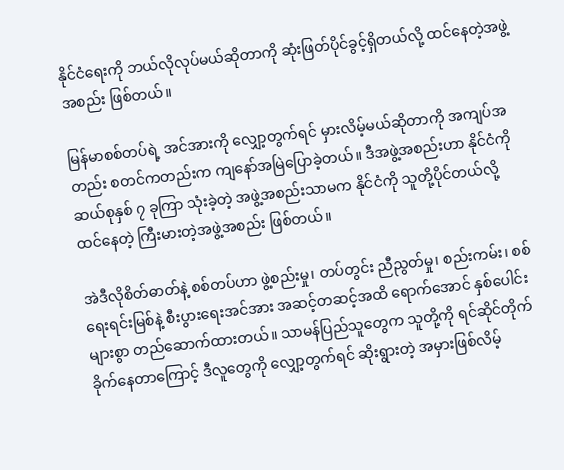နိုင်ငံရေးကို ဘယ်လိုလုပ်မယ်ဆိုတာကို ဆုံးဖြတ်ပိုင်ခွင့်ရှိတယ်လို့ ထင်နေတဲ့အဖွဲ့အစည်း ဖြစ်တယ်။

မြန်မာစစ်တပ်ရဲ့ အင်အားကို လျှော့တွက်ရင် မှားလိမ့်မယ်ဆိုတာကို အကျပ်အတည်း စတင်ကတည်းက ကျနော်အမြဲပြောခဲ့တယ်။ ဒီအဖွဲ့အစည်းဟာ နိုင်ငံကို ဆယ်စုနှစ် ၇ ခုကြာ သုံးခဲ့တဲ့ အဖွဲ့အစည်းသာမက နိုင်ငံကို သူတို့ပိုင်တယ်လို့ ထင်နေတဲ့ ကြီးမားတဲ့အဖွဲ့အစည်း ဖြစ်တယ်။

အဲဒီလိုစိတ်ဓာတ်နဲ့ စစ်တပ်ဟာ ဖွဲ့စည်းမှု၊ တပ်တွင်း ညီညွတ်မှု၊ စည်းကမ်း၊ စစ်ရေးရင်းမြစ်နဲ့ စီးပွားရေးအင်အား အဆင့်တဆင့်အထိ ရောက်အောင် နှစ်ပေါင်းများစွာ တည်ဆောက်ထားတယ်။ သာမန်ပြည်သူတွေက သူတို့ကို ရင်ဆိုင်တိုက်ခိုက်နေတာကြောင့် ဒီလူတွေကို လျှော့တွက်ရင် ဆိုးရွားတဲ့ အမှားဖြစ်လိမ့်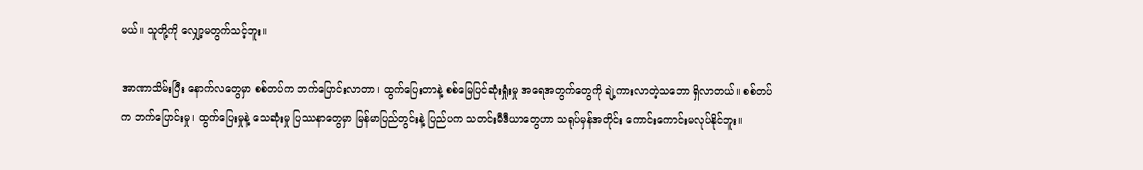မယ်။ သူတို့ကို လျှော့မတွက်သင့်ဘူး။

အာဏာသိမ်းပြီး နောက်လတွေမှာ စစ်တပ်က ဘက်ပြောင်းလာတာ၊ ထွက်ပြေးတာနဲ့ စစ်မြေပြင်ဆုံးရှုံးမှု အရေအတွက်တွေကို ချဲ့ကားလာတဲ့သဘော ရှိလာတယ်။ စစ်တပ်က ဘက်ပြောင်းမှု၊ ထွက်ပြေးမှုနဲ့ သေဆုံးမှု ပြဿနာတွေမှာ မြန်မာပြည်တွင်းနဲ့ ပြည်ပက သတင်းမီဒီယာတွေဟာ သရုပ်မှန်အတိုင်း ကောင်းကောင်းမလုပ်နိုင်ဘူး။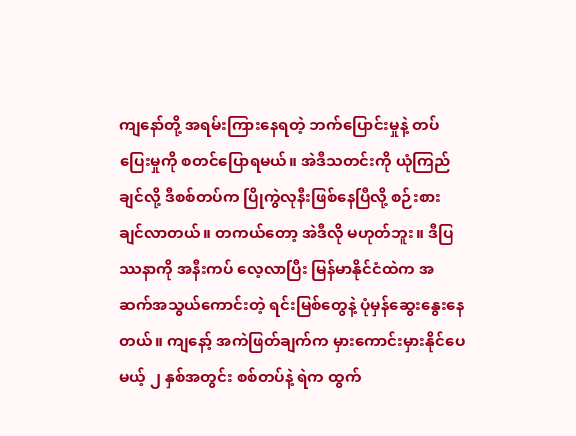ကျနော်တို့ အရမ်းကြားနေရတဲ့ ဘက်ပြောင်းမှုနဲ့ တပ်ပြေးမှုကို စတင်ပြောရမယ်။ အဲဒီသတင်းကို ယုံကြည်ချင်လို့ ဒီစစ်တပ်က ပြိုကွဲလုနီးဖြစ်နေပြီလို့ စဉ်းစားချင်လာတယ်။ တကယ်တော့ အဲဒီလို မဟုတ်ဘူး။ ဒီပြဿနာကို အနီးကပ် လေ့လာပြီး မြန်မာနိုင်ငံထဲက အဆက်အသွယ်ကောင်းတဲ့ ရင်းမြစ်တွေနဲ့ ပုံမှန်ဆွေးနွေးနေတယ်။ ကျနော့် အကဲဖြတ်ချက်က မှားကောင်းမှားနိုင်ပေမယ့် ၂ နှစ်အတွင်း စစ်တပ်နဲ့ ရဲက ထွက်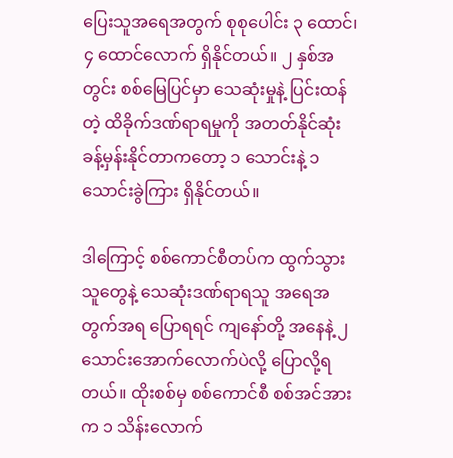ပြေးသူအရေအတွက် စုစုပေါင်း ၃ ထောင်၊ ၄ ထောင်လောက် ရှိနိုင်တယ်။ ၂ နှစ်အတွင်း စစ်မြေပြင်မှာ သေဆုံးမှုနဲ့ ပြင်းထန်တဲ့ ထိခိုက်ဒဏ်ရာရမှုကို အတတ်နိုင်ဆုံး ခန့်မှန်းနိုင်တာကတော့ ၁ သောင်းနဲ့ ၁ သောင်းခွဲကြား ရှိနိုင်တယ်။

ဒါကြောင့် စစ်ကောင်စီတပ်က ထွက်သွားသူတွေနဲ့ သေဆုံးဒဏ်ရာရသူ အရေအတွက်အရ ပြောရရင် ကျနော်တို့ အနေနဲ့ ၂ သောင်းအောက်လောက်ပဲလို့ ပြောလို့ရတယ်။ ထိုးစစ်မှ စစ်ကောင်စီ စစ်အင်အားက ၁ သိန်းလောက်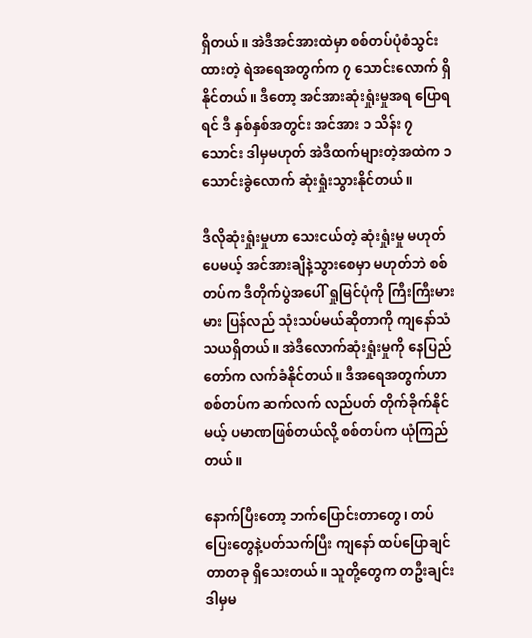ရှိတယ်။ အဲဒီအင်အားထဲမှာ စစ်တပ်ပုံစံသွင်းထားတဲ့ ရဲအရေအတွက်က ၇ သောင်းလောက် ရှိနိုင်တယ်။ ဒီတော့ အင်အားဆုံးရှုံးမှုအရ ပြောရရင် ဒီ နှစ်နှစ်အတွင်း အင်အား ၁ သိန်း ၇ သောင်း ဒါမှမဟုတ် အဲဒီထက်များတဲ့အထဲက ၁ သောင်းခွဲလောက် ဆုံးရှုံးသွားနိုင်တယ်။

ဒီလိုဆုံးရှုံးမှုဟာ သေးငယ်တဲ့ ဆုံးရှုံးမှု မဟုတ်ပေမယ့် အင်အားချိနဲ့သွားစေမှာ မဟုတ်ဘဲ စစ်တပ်က ဒီတိုက်ပွဲအပေါ် ရှုမြင်ပုံကို ကြီးကြီးမားမား ပြန်လည် သုံးသပ်မယ်ဆိုတာကို ကျနော်သံသယရှိတယ်။ အဲဒီလောက်ဆုံးရှုံးမှုကို နေပြည်တော်က လက်ခံနိုင်တယ်။ ဒီအရေအတွက်ဟာ စစ်တပ်က ဆက်လက် လည်ပတ် တိုက်ခိုက်နိုင်မယ့် ပမာဏဖြစ်တယ်လို့ စစ်တပ်က ယုံကြည်တယ်။

နောက်ပြီးတော့ ဘက်ပြောင်းတာတွေ၊ တပ်ပြေးတွေနဲ့ပတ်သက်ပြီး ကျနော် ထပ်ပြောချင်တာတခု ရှိသေးတယ်။ သူတို့တွေက တဦးချင်း ဒါမှမ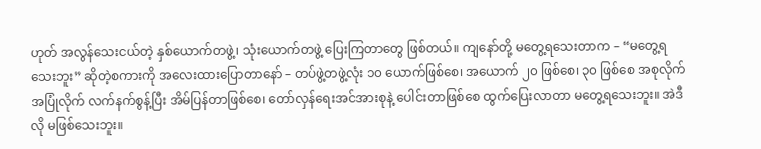ဟုတ် အလွန်သေးငယ်တဲ့ နှစ်ယောက်တဖွဲ့၊ သုံးယောက်တဖွဲ့ ပြေးကြတာတွေ ဖြစ်တယ်။ ကျနော်တို့ မတွေ့ရသေးတာက – “မတွေ့ရသေးဘူး” ဆိုတဲ့စကားကို အလေးထားပြောတာနော် – တပ်ဖွဲ့တဖွဲ့လုံး ၁၀ ယောက်ဖြစ်စေ၊ အယောက် ၂၀ ဖြစ်စေ၊ ၃၀ ဖြစ်စေ အစုလိုက်အပြုံလိုက် လက်နက်စွန့်ပြီး အိမ်ပြန်တာဖြစ်စေ၊ တော်လှန်ရေးအင်အားစုနဲ့ ပေါင်းတာဖြစ်စေ ထွက်ပြေးလာတာ မတွေ့ရသေးဘူး။ အဲဒီလို မဖြစ်သေးဘူး။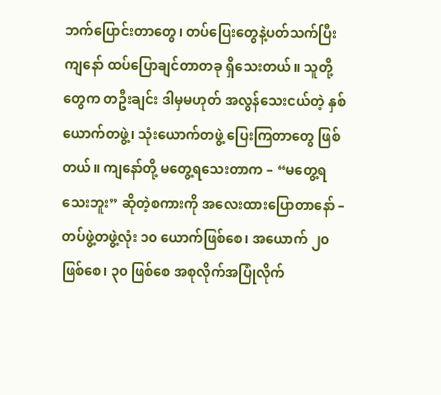ဘက်ပြောင်းတာတွေ၊ တပ်ပြေးတွေနဲ့ပတ်သက်ပြီး ကျနော် ထပ်ပြောချင်တာတခု ရှိသေးတယ်။ သူတို့တွေက တဦးချင်း ဒါမှမဟုတ် အလွန်သေးငယ်တဲ့ နှစ်ယောက်တဖွဲ့၊ သုံးယောက်တဖွဲ့ ပြေးကြတာတွေ ဖြစ်တယ်။ ကျနော်တို့ မတွေ့ရသေးတာက – “မတွေ့ရသေးဘူး” ဆိုတဲ့စကားကို အလေးထားပြောတာနော် – တပ်ဖွဲ့တဖွဲ့လုံး ၁၀ ယောက်ဖြစ်စေ၊ အယောက် ၂၀ ဖြစ်စေ၊ ၃၀ ဖြစ်စေ အစုလိုက်အပြုံလိုက်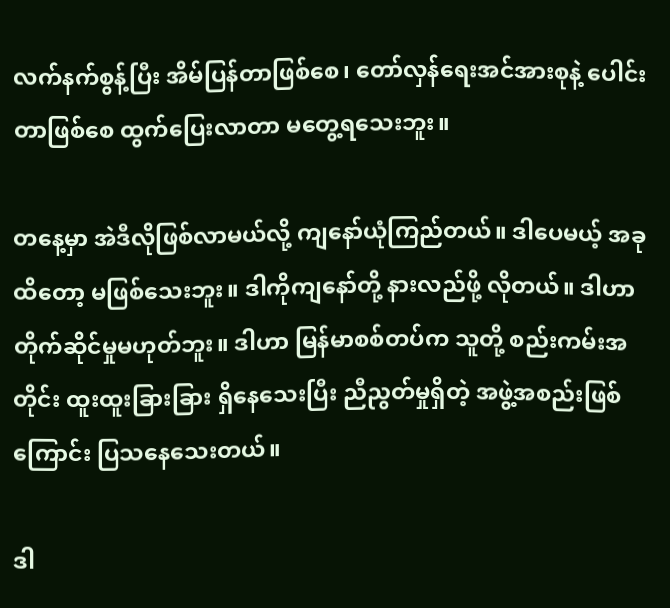လက်နက်စွန့်ပြီး အိမ်ပြန်တာဖြစ်စေ၊ တော်လှန်ရေးအင်အားစုနဲ့ ပေါင်းတာဖြစ်စေ ထွက်ပြေးလာတာ မတွေ့ရသေးဘူး။

တနေ့မှာ အဲဒီလိုဖြစ်လာမယ်လို့ ကျနော်ယုံကြည်တယ်။ ဒါပေမယ့် အခုထိတော့ မဖြစ်သေးဘူး။ ဒါကိုကျနော်တို့ နားလည်ဖို့ လိုတယ်။ ဒါဟာ တိုက်ဆိုင်မှုမဟုတ်ဘူး။ ဒါဟာ မြန်မာစစ်တပ်က သူတို့ စည်းကမ်းအတိုင်း ထူးထူးခြားခြား ရှိနေသေးပြီး ညီညွတ်မှုရှိတဲ့ အဖွဲ့အစည်းဖြစ်ကြောင်း ပြသနေသေးတယ်။

ဒါ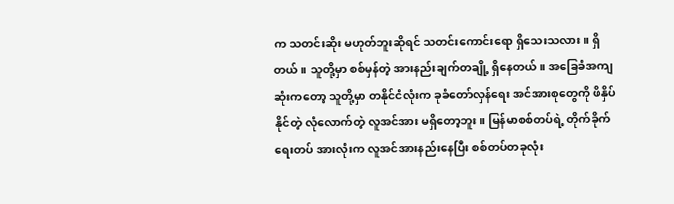က သတင်းဆိုး မဟုတ်ဘူးဆိုရင် သတင်းကောင်းရော ရှိသေးသလား။ ရှိတယ်။ သူတို့မှာ စစ်မှန်တဲ့ အားနည်းချက်တချို့ ရှိနေတယ်။ အခြေခံအကျဆုံးကတော့ သူတို့မှာ တနိုင်ငံလုံးက ခုခံတော်လှန်ရေး အင်အားစုတွေကို ဖိနှိပ်နိုင်တဲ့ လုံလောက်တဲ့ လူအင်အား မရှိတော့ဘူး။ မြန်မာစစ်တပ်ရဲ့ တိုက်ခိုက်ရေးတပ် အားလုံးက လူအင်အားနည်းနေပြီး စစ်တပ်တခုလုံး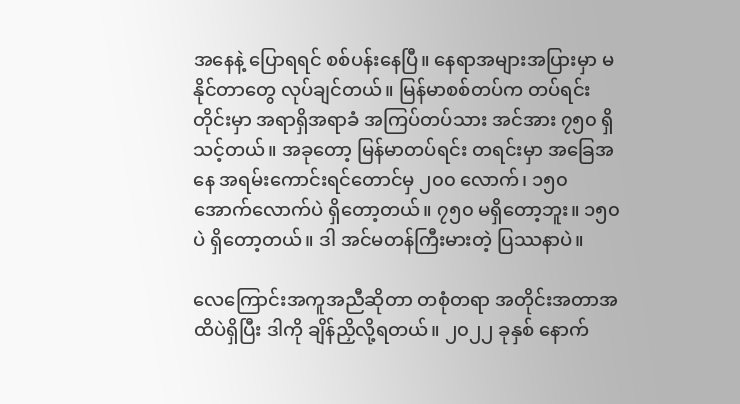အနေနဲ့ ပြောရရင် စစ်ပန်းနေပြီ။ နေရာအများအပြားမှာ မနိုင်တာတွေ လုပ်ချင်တယ်။ မြန်မာစစ်တပ်က တပ်ရင်းတိုင်းမှာ အရာရှိအရာခံ အကြပ်တပ်သား အင်အား ၇၅၀ ရှိသင့်တယ်။ အခုတော့ မြန်မာတပ်ရင်း တရင်းမှာ အခြေအနေ အရမ်းကောင်းရင်တောင်မှ ၂၀၀ လောက်၊ ၁၅၀ အောက်လောက်ပဲ ရှိတော့တယ်။ ၇၅၀ မရှိတော့ဘူး။ ၁၅၀ ပဲ ရှိတော့တယ်။ ဒါ အင်မတန်ကြီးမားတဲ့ ပြဿနာပဲ။

လေကြောင်းအကူအညီဆိုတာ တစုံတရာ အတိုင်းအတာအထိပဲရှိပြီး ဒါကို ချိန်ညှိလို့ရတယ်။ ၂၀၂၂ ခုနှစ် နောက်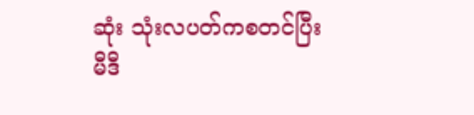ဆုံး သုံးလပတ်ကစတင်ပြီး မီဒီ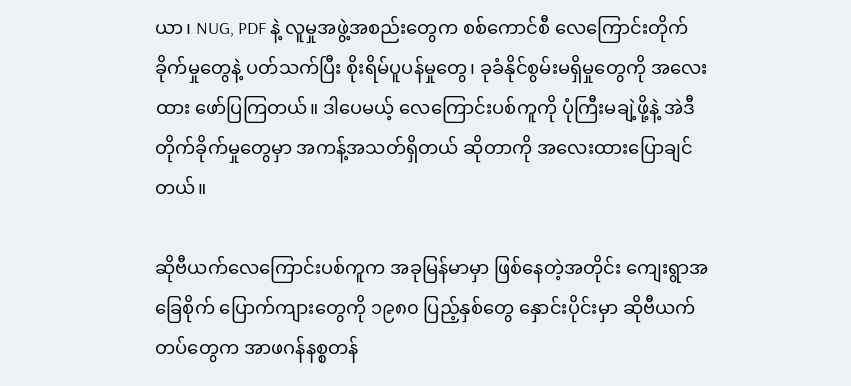ယာ၊ NUG, PDF နဲ့ လူမှုအဖွဲ့အစည်းတွေက စစ်ကောင်စီ လေကြောင်းတိုက်ခိုက်မှုတွေနဲ့ ပတ်သက်ပြီး စိုးရိမ်ပူပန်မှုတွေ၊ ခုခံနိုင်စွမ်းမရှိမှုတွေကို အလေးထား ဖော်ပြကြတယ်။ ဒါပေမယ့် လေကြောင်းပစ်ကူကို ပုံကြီးမချဲ့ဖို့နဲ့ အဲဒီတိုက်ခိုက်မှုတွေမှာ အကန့်အသတ်ရှိတယ် ဆိုတာကို အလေးထားပြောချင်တယ်။

ဆိုဗီယက်လေကြောင်းပစ်ကူက အခုမြန်မာမှာ ဖြစ်နေတဲ့အတိုင်း ကျေးရွာအခြေစိုက် ပြောက်ကျားတွေကို ၁၉၈၀ ပြည့်နှစ်တွေ နှောင်းပိုင်းမှာ ဆိုဗီယက်တပ်တွေက အာဖဂန်နစ္စတန်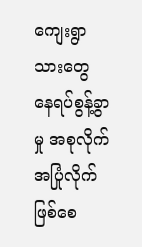ကျေးရွာသားတွေ နေရပ်စွန့်ခွာမှု အစုလိုက်အပြုံလိုက် ဖြစ်စေ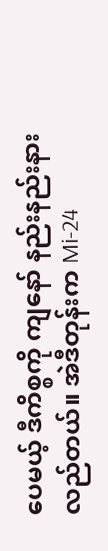ပေမယ့် ဒီကိစ္စကို ကျနော် နည်းနည်းနားလည်တယ်။ အဲဒီတုန်းက Mi-24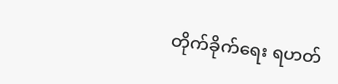တိုက်ခိုက်ရေး ရဟတ်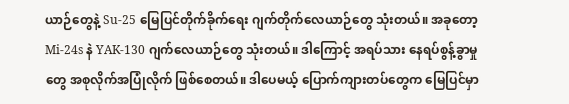ယာဉ်တွေနဲ့ Su-25 မြေပြင်တိုက်ခိုက်ရေး ဂျက်တိုက်လေယာဉ်တွေ သုံးတယ်။ အခုတော့ Mi-24s နဲ YAK-130 ဂျက်လေယာဉ်တွေ သုံးတယ်။ ဒါကြောင့် အရပ်သား နေရပ်စွန့်ခွာမှုတွေ အစုလိုက်အပြုံလိုက် ဖြစ်စေတယ်။ ဒါပေမယ့် ပြောက်ကျားတပ်တွေက မြေပြင်မှာ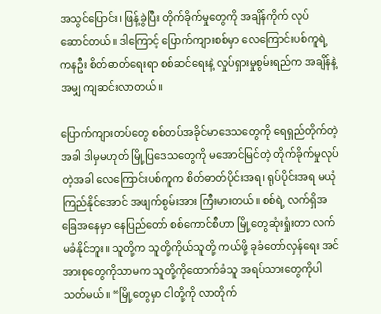အသွင်ပြောင်း၊ ဖြန့်ခွဲပြီး တိုက်ခိုက်မှုတွေကို အချိန်ကိုက် လုပ်ဆောင်တယ်။ ဒါကြောင့် ပြောက်ကျားစစ်မှာ လေကြောင်းပစ်ကူရဲ့ ကနဦး စိတ်ဓာတ်ရေးရာ စစ်ဆင်ရေးနဲ့ လှုပ်ရှားမှုစွမ်းရည်က အချိန်နဲ့အမျှ ကျဆင်းလာတယ်။

ပြောက်ကျားတပ်တွေ စစ်တပ်အခိုင်မာဒေသတွေကို ရေရှည်တိုက်တဲ့အခါ ဒါမှမဟုတ် မြို့ပြဒေသတွေကို မအောင်မြင်တဲ့ တိုက်ခိုက်မှုလုပ်တဲ့အခါ လေကြောင်းပစ်ကူက စိတ်ဓာတ်ပိုင်းအရ၊ ရုပ်ပိုင်းအရ မယုံကြည်နိုင်အောင် အဖျက်စွမ်းအား ကြီးမားတယ်။ စစ်ရဲ့ လက်ရှိအခြေအနေမှာ နေပြည်တော် စစ်ကောင်စီဟာ မြို့တွေဆုံးရှုံးတာ လက်မခံနိုင်ဘူး။ သူတို့က သူတို့ကိုယ်သူတို့ ကယ်ဖို့ ခုခံတော်လှန်ရေး အင်အားစုတွေကိုသာမက သူတို့ကိုထောက်ခံသူ အရပ်သားတွေကိုပါ သတ်မယ်။ “မြို့တွေမှာ ငါတို့ကို လာတိုက်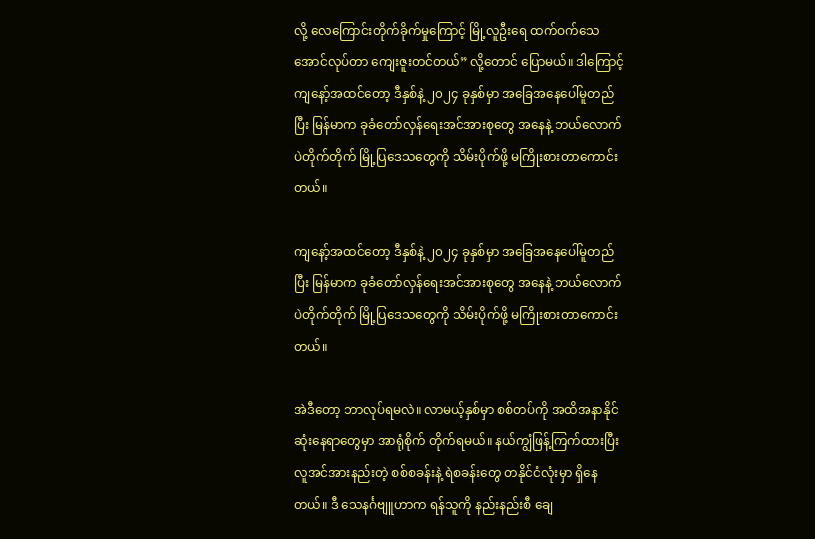လို့ လေကြောင်းတိုက်ခိုက်မှုကြောင့် မြို့လူဦးရေ ထက်ဝက်သေအောင်လုပ်တာ ကျေးဇူးတင်တယ်” လို့တောင် ပြောမယ်။ ဒါကြောင့် ကျနော့်အထင်တော့ ဒီနှစ်နဲ့ ၂၀၂၄ ခုနှစ်မှာ အခြေအနေပေါ်မူတည်ပြီး မြန်မာက ခုခံတော်လှန်ရေးအင်အားစုတွေ အနေနဲ့ ဘယ်လောက်ပဲတိုက်တိုက် မြို့ပြဒေသတွေကို သိမ်းပိုက်ဖို့ မကြိုးစားတာကောင်းတယ်။

ကျနော့်အထင်တော့ ဒီနှစ်နဲ့ ၂၀၂၄ ခုနှစ်မှာ အခြေအနေပေါ်မူတည်ပြီး မြန်မာက ခုခံတော်လှန်ရေးအင်အားစုတွေ အနေနဲ့ ဘယ်လောက်ပဲတိုက်တိုက် မြို့ပြဒေသတွေကို သိမ်းပိုက်ဖို့ မကြိုးစားတာကောင်းတယ်။

အဲဒီတော့ ဘာလုပ်ရမလဲ။ လာမယ့်နှစ်မှာ စစ်တပ်ကို အထိအနာနိုင်ဆုံးနေရာတွေမှာ အာရုံစိုက် တိုက်ရမယ်။ နယ်ကျွံဖြန့်ကြက်ထားပြီး လူအင်အားနည်းတဲ့ စစ်စခန်းနဲ့ ရဲစခန်းတွေ တနိုင်ငံလုံးမှာ ရှိနေတယ်။ ဒီ သေနင်္ဂဗျူဟာက ရန်သူကို နည်းနည်းစီ ချေ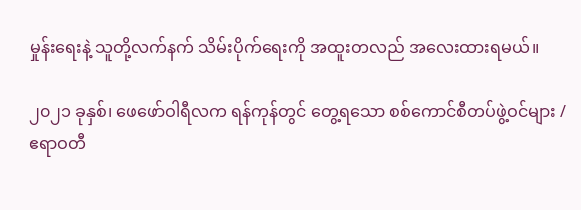မှုန်းရေးနဲ့ သူတို့လက်နက် သိမ်းပိုက်ရေးကို အထူးတလည် အလေးထားရမယ်။

၂၀၂၁ ခုနှစ်၊ ဖေဖော်ဝါရီလက ရန်ကုန်တွင် တွေ့ရသော စစ်ကောင်စီတပ်ဖွဲ့ဝင်များ / ဧရာဝတီ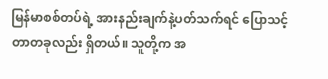မြန်မာစစ်တပ်ရဲ့ အားနည်းချက်နဲ့ပတ်သက်ရင် ပြောသင့်တာတခုလည်း ရှိတယ်။ သူတို့က အ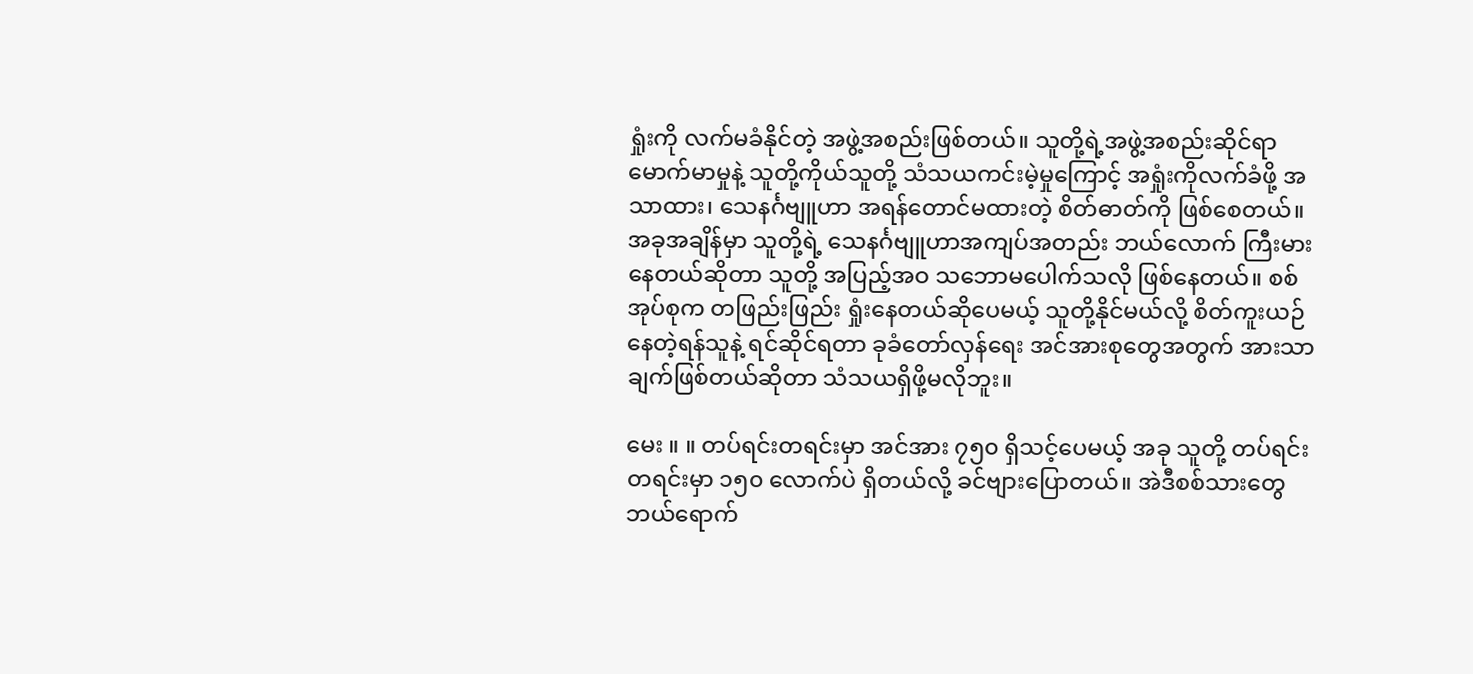ရှုံးကို လက်မခံနိုင်တဲ့ အဖွဲ့အစည်းဖြစ်တယ်။ သူတို့ရဲ့အဖွဲ့အစည်းဆိုင်ရာ မောက်မာမှုနဲ့ သူတို့ကိုယ်သူတို့ သံသယကင်းမဲ့မှုကြောင့် အရှုံးကိုလက်ခံဖို့ အသာထား၊ သေနင်္ဂဗျူဟာ အရန်တောင်မထားတဲ့ စိတ်ဓာတ်ကို ဖြစ်စေတယ်။ အခုအချိန်မှာ သူတို့ရဲ့ သေနင်္ဂဗျူဟာအကျပ်အတည်း ဘယ်လောက် ကြီးမားနေတယ်ဆိုတာ သူတို့ အပြည့်အဝ သဘောမပေါက်သလို ဖြစ်နေတယ်။ စစ်အုပ်စုက တဖြည်းဖြည်း ရှုံးနေတယ်ဆိုပေမယ့် သူတို့နိုင်မယ်လို့ စိတ်ကူးယဉ်နေတဲ့ရန်သူနဲ့ ရင်ဆိုင်ရတာ ခုခံတော်လှန်ရေး အင်အားစုတွေအတွက် အားသာချက်ဖြစ်တယ်ဆိုတာ သံသယရှိဖို့မလိုဘူး။

မေး ။ ။ တပ်ရင်းတရင်းမှာ အင်အား ၇၅၀ ရှိသင့်ပေမယ့် အခု သူတို့ တပ်ရင်းတရင်းမှာ ၁၅၀ လောက်ပဲ ရှိတယ်လို့ ခင်ဗျားပြောတယ်။ အဲဒီစစ်သားတွေ ဘယ်ရောက်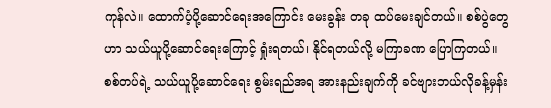ကုန်လဲ။ ထောက်ပံ့ပို့ဆောင်ရေးအကြောင်း မေးခွန်း တခု ထပ်မေးချင်တယ်။ စစ်ပွဲတွေဟာ သယ်ယူပို့ဆောင်ရေးကြောင့် ရှုံးရတယ်၊ နိုင်ရတယ်လို့ မကြာခဏ ပြောကြတယ်။ စစ်တပ်ရဲ့ သယ်ယူပို့ဆောင်ရေး စွမ်းရည်အရ အားနည်းချက်ကို ခင်ဗျားဘယ်လိုခန့်မှန်း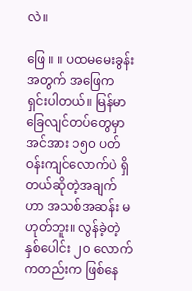လဲ။

ဖြေ ။ ။ ပထမမေးခွန်းအတွက် အဖြေက ရှင်းပါတယ်။ မြန်မာခြေလျင်တပ်တွေမှာ အင်အား ၁၅၀ ပတ်ဝန်းကျင်လောက်ပဲ ရှိတယ်ဆိုတဲ့အချက်ဟာ အသစ်အဆန်း မဟုတ်ဘူး။ လွန်ခဲ့တဲ့ နှစ်ပေါင်း ၂၀ လောက်ကတည်းက ဖြစ်နေ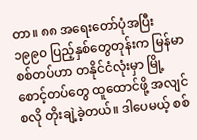တာ။ ၈၈ အရေးတော်ပုံအပြီး ၁၉၉၀ ပြည့်နှစ်တွေတုန်းက မြန်မာစစ်တပ်ဟာ တနိုင်ငံလုံးမှာ မြို့စောင့်တပ်တွေ ထူထောင်ဖို့ အလျင်စလို တိုးချဲ့ခဲ့တယ်။ ဒါပေမယ့် စစ်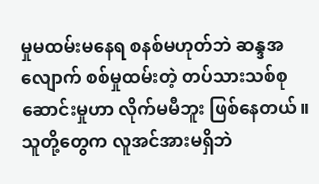မှုမထမ်းမနေရ စနစ်မဟုတ်ဘဲ ဆန္ဒအလျောက် စစ်မှုထမ်းတဲ့ တပ်သားသစ်စုဆောင်းမှုဟာ လိုက်မမီဘူး ဖြစ်နေတယ်။ သူတို့တွေက လူအင်အားမရှိဘဲ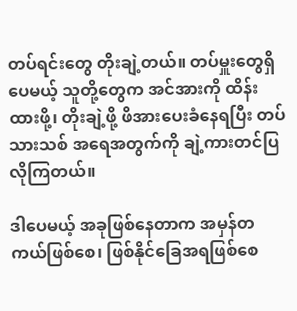တပ်ရင်းတွေ တိုးချဲ့တယ်။ တပ်မှူးတွေရှိပေမယ့် သူတို့တွေက အင်အားကို ထိန်းထားဖို့၊ တိုးချဲ့ဖို့ ဖိအားပေးခံနေရပြီး တပ်သားသစ် အရေအတွက်ကို ချဲ့ကားတင်ပြလိုကြတယ်။

ဒါပေမယ့် အခုဖြစ်နေတာက အမှန်တကယ်ဖြစ်စေ၊ ဖြစ်နိုင်ခြေအရဖြစ်စေ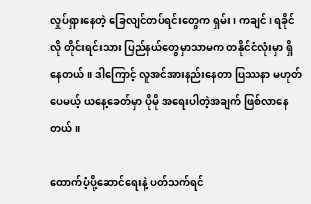လှုပ်ရှားနေတဲ့ ခြေလျင်တပ်ရင်းတွေက ရှမ်း၊ ကချင်၊ ရခိုင်လို တိုင်းရင်းသား ပြည်နယ်တွေမှာသာမက တနိုင်ငံလုံးမှာ ရှိနေတယ်။ ဒါကြောင့် လူအင်အားနည်းနေတာ ပြဿနာ မဟုတ်ပေမယ့် ယနေ့ခေတ်မှာ ပိုမို အရေးပါတဲ့အချက် ဖြစ်လာနေတယ်။

ထောက်ပံ့ပို့ဆောင်ရေးနဲ့ ပတ်သက်ရင်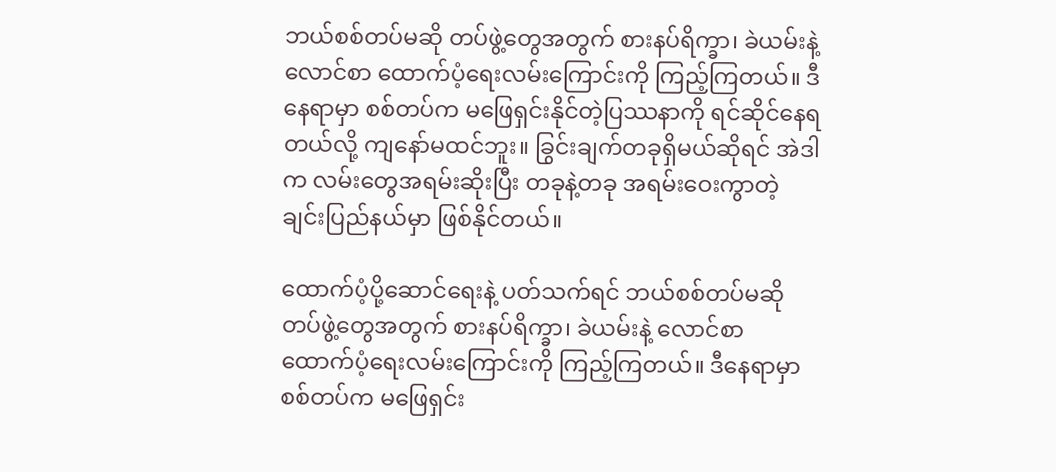ဘယ်စစ်တပ်မဆို တပ်ဖွဲ့တွေအတွက် စားနပ်ရိက္ခာ၊ ခဲယမ်းနဲ့ လောင်စာ ထောက်ပံ့ရေးလမ်းကြောင်းကို ကြည့်ကြတယ်။ ဒီနေရာမှာ စစ်တပ်က မဖြေရှင်းနိုင်တဲ့ပြဿနာကို ရင်ဆိုင်နေရတယ်လို့ ကျနော်မထင်ဘူး။ ခြွင်းချက်တခုရှိမယ်ဆိုရင် အဲဒါက လမ်းတွေအရမ်းဆိုးပြီး တခုနဲ့တခု အရမ်းဝေးကွာတဲ့ ချင်းပြည်နယ်မှာ ဖြစ်နိုင်တယ်။

ထောက်ပံ့ပို့ဆောင်ရေးနဲ့ ပတ်သက်ရင် ဘယ်စစ်တပ်မဆို တပ်ဖွဲ့တွေအတွက် စားနပ်ရိက္ခာ၊ ခဲယမ်းနဲ့ လောင်စာ ထောက်ပံ့ရေးလမ်းကြောင်းကို ကြည့်ကြတယ်။ ဒီနေရာမှာ စစ်တပ်က မဖြေရှင်း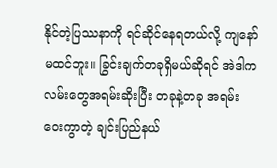နိုင်တဲ့ပြဿနာကို ရင်ဆိုင်နေရတယ်လို့ ကျနော်မထင်ဘူး။ ခြွင်းချက်တခုရှိမယ်ဆိုရင် အဲဒါက လမ်းတွေအရမ်းဆိုးပြီး တခုနဲ့တခု အရမ်းဝေးကွာတဲ့ ချင်းပြည်နယ်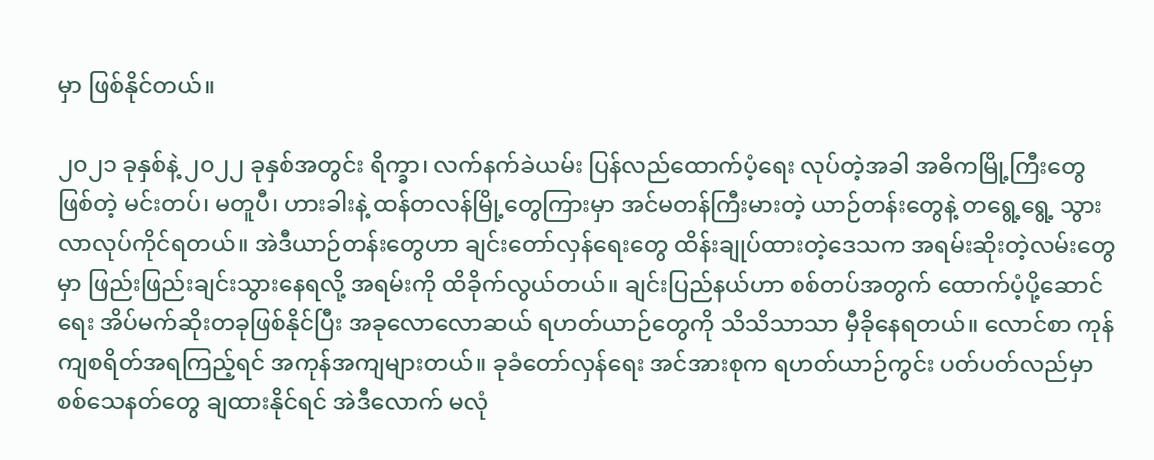မှာ ဖြစ်နိုင်တယ်။

၂၀၂၁ ခုနှစ်နဲ့ ၂၀၂၂ ခုနှစ်အတွင်း ရိက္ခာ၊ လက်နက်ခဲယမ်း ပြန်လည်ထောက်ပံ့ရေး လုပ်တဲ့အခါ အဓိကမြို့ကြီးတွေဖြစ်တဲ့ မင်းတပ်၊ မတူပီ၊ ဟားခါးနဲ့ ထန်တလန်မြို့တွေကြားမှာ အင်မတန်ကြီးမားတဲ့ ယာဉ်တန်းတွေနဲ့ တရွေ့ရွေ့ သွားလာလုပ်ကိုင်ရတယ်။ အဲဒီယာဉ်တန်းတွေဟာ ချင်းတော်လှန်ရေးတွေ ထိန်းချုပ်ထားတဲ့ဒေသက အရမ်းဆိုးတဲ့လမ်းတွေမှာ ဖြည်းဖြည်းချင်းသွားနေရလို့ အရမ်းကို ထိခိုက်လွယ်တယ်။ ချင်းပြည်နယ်ဟာ စစ်တပ်အတွက် ထောက်ပံ့ပို့ဆောင်ရေး အိပ်မက်ဆိုးတခုဖြစ်နိုင်ပြီး အခုလောလောဆယ် ရဟတ်ယာဉ်တွေကို သိသိသာသာ မှီခိုနေရတယ်။ လောင်စာ ကုန်ကျစရိတ်အရကြည့်ရင် အကုန်အကျများတယ်။ ခုခံတော်လှန်ရေး အင်အားစုက ရဟတ်ယာဉ်ကွင်း ပတ်ပတ်လည်မှာ စစ်သေနတ်တွေ ချထားနိုင်ရင် အဲဒီလောက် မလုံ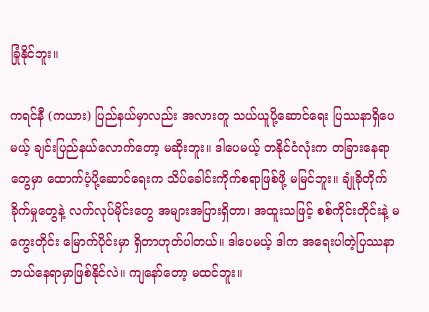ခြုံနိုင်ဘူး။

ကရင်နီ (ကယား) ပြည်နယ်မှာလည်း အလားတူ သယ်ယူပို့ဆောင်ရေး ပြဿနာရှိပေမယ့် ချင်းပြည်နယ်လောက်တော့ မဆိုးဘူး။ ဒါပေမယ့် တနိုင်ငံလုံးက တခြားနေရာတွေမှာ ထောက်ပံ့ပို့ဆောင်ရေးက သိပ်ခေါင်းကိုက်စရာဖြစ်ဖို့ မမြင်ဘူး။ ချုံခိုတိုက်ခိုက်မှုတွေနဲ့ လက်လုပ်မိုင်းတွေ အများအပြားရှိတာ၊ အထူးသဖြင့် စစ်ကိုင်းတိုင်းနဲ့ မကွေးတိုင်း မြောက်ပိုင်းမှာ ရှိတာဟုတ်ပါတယ်။ ဒါပေမယ့် ဒါက အရေးပါတဲ့ပြဿနာ ဘယ်နေရာမှာဖြစ်နိုင်လဲ။ ကျနော်တော့ မထင်ဘူး။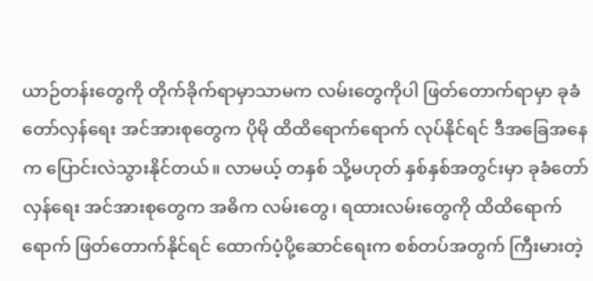ယာဉ်တန်းတွေကို တိုက်ခိုက်ရာမှာသာမက လမ်းတွေကိုပါ ဖြတ်တောက်ရာမှာ ခုခံတော်လှန်ရေး အင်အားစုတွေက ပိုမို ထိထိရောက်ရောက် လုပ်နိုင်ရင် ဒီအခြေအနေက ပြောင်းလဲသွားနိုင်တယ်။ လာမယ့် တနှစ် သို့မဟုတ် နှစ်နှစ်အတွင်းမှာ ခုခံတော်လှန်ရေး အင်အားစုတွေက အဓိက လမ်းတွေ၊ ရထားလမ်းတွေကို ထိထိရောက်ရောက် ဖြတ်တောက်နိုင်ရင် ထောက်ပံ့ပို့ဆောင်ရေးက စစ်တပ်အတွက် ကြီးမားတဲ့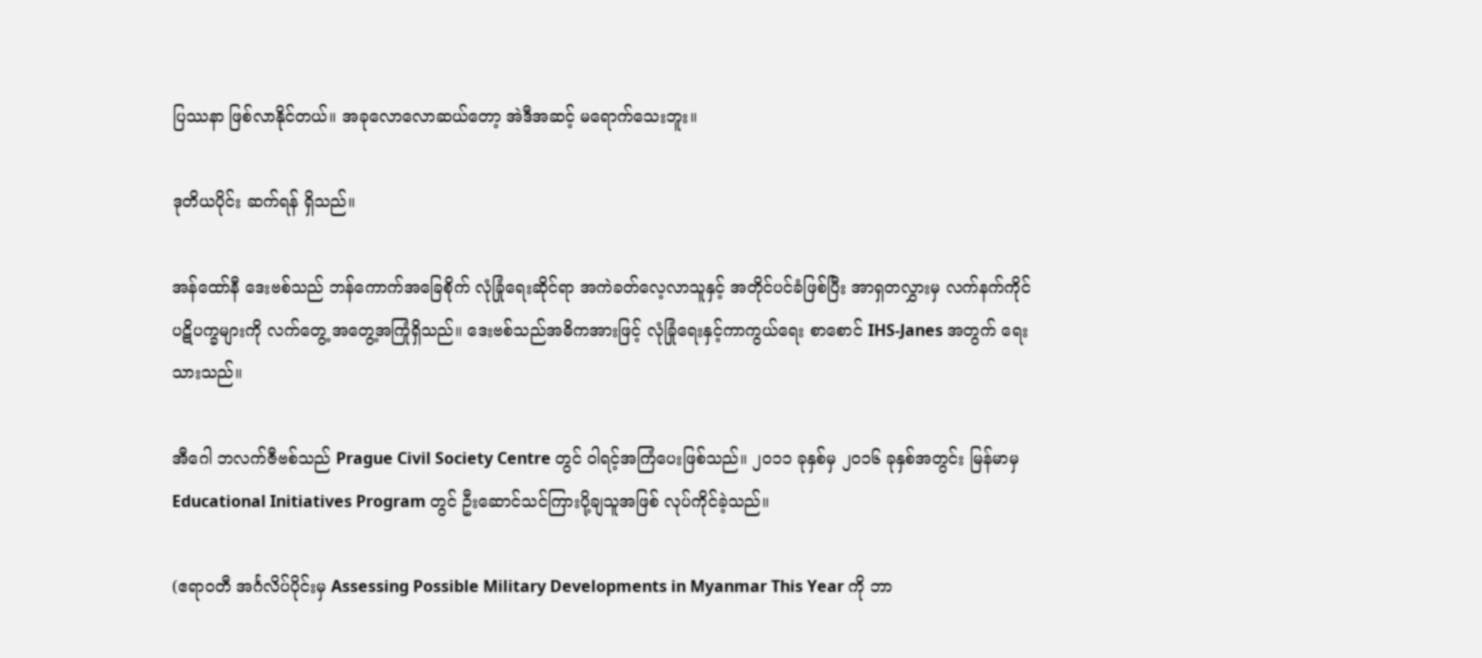ပြဿနာ ဖြစ်လာနိုင်တယ်။ အခုလောလောဆယ်တော့ အဲဒီအဆင့် မရောက်သေးဘူး။

ဒုတိယပိုင်း ဆက်ရန် ရှိသည်။

အန်ထော်နီ ဒေးဗစ်သည် ဘန်ကောက်အခြေစိုက် လုံခြုံရေးဆိုင်ရာ အကဲခတ်လေ့လာသူနှင့် အတိုင်ပင်ခံဖြစ်ပြီး အာရှတလွှားမှ လက်နက်ကိုင် ပဋိပက္ခများကို လက်တွေ့ အတွေ့အကြုံရှိသည်။ ဒေးဗစ်သည်အဓိကအားဖြင့် လုံခြုံရေးနှင့်ကာကွယ်ရေး စာစောင် IHS-Janes အတွက် ရေးသားသည်။

အီဂေါ ဘလက်ဇီဗစ်သည် Prague Civil Society Centre တွင် ဝါရင့်အကြံပေးဖြစ်သည်။ ၂၀၁၁ ခုနှစ်မှ ၂၀၁၆ ခုနှစ်အတွင်း မြန်မာမှ Educational Initiatives Program တွင် ဦးဆောင်သင်ကြားပို့ချသူအဖြစ် လုပ်ကိုင်ခဲ့သည်။

(ဧရာဝတီ အင်္ဂလိပ်ပိုင်းမှ Assessing Possible Military Developments in Myanmar This Year ကို ဘာ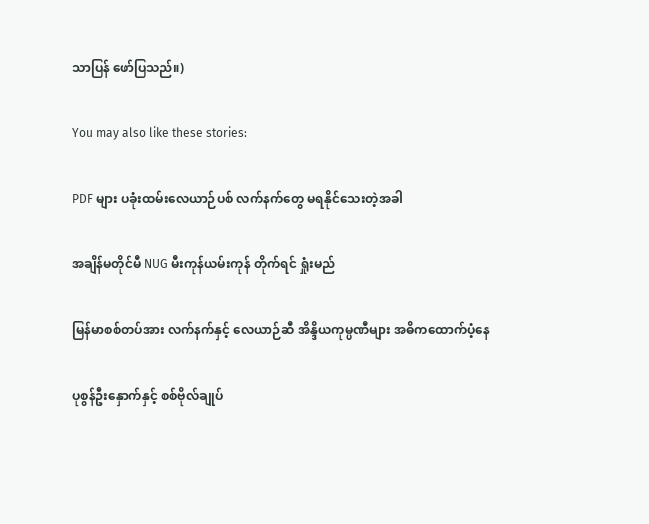သာပြန် ဖော်ပြသည်။)

You may also like these stories:

PDF များ ပခုံးထမ်းလေယာဉ်ပစ် လက်နက်တွေ မရနိုင်သေးတဲ့အခါ

အချိန်မတိုင်မီ NUG မီးကုန်ယမ်းကုန် တိုက်ရင် ရှုံးမည်

မြန်မာစစ်တပ်အား လက်နက်နှင့် လေယာဉ်ဆီ အိန္ဒိယကုမ္ပဏီများ အဓိကထောက်ပံ့နေ

ပုစွန်ဦးနှောက်နှင့် စစ်ဗိုလ်ချုပ်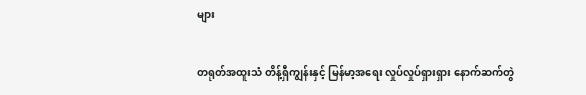များ

တရုတ်အထူးသံ တိန့်ရှီကျွန်းနှင့် မြန်မာ့အရေး လှုပ်လှုပ်ရှားရှား နောက်ဆက်တွဲ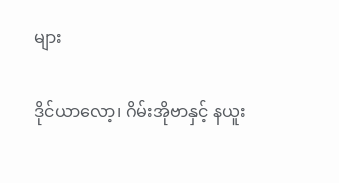များ

ဒိုင်ယာလော့၊ ဂိမ်းအိုဗာနှင့် နယူး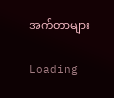အက်တာများ

Loading